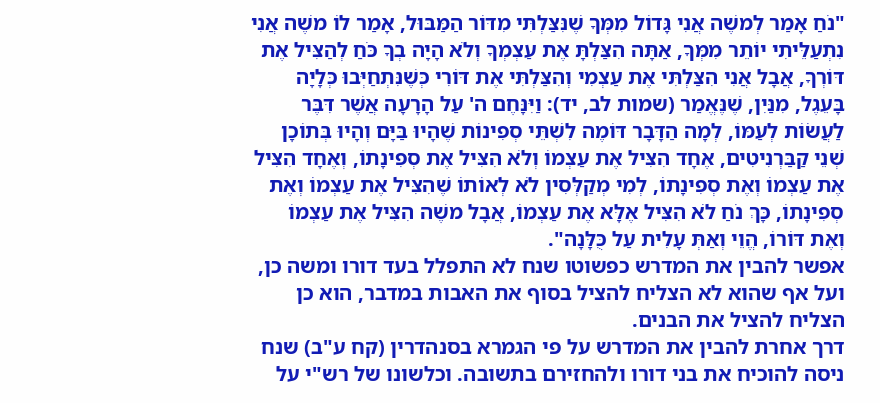"נֹחַ אָמַר לְמשֶׁה אֲנִי גָּדוֹל מִמְּךָ שֶׁנִּצַּלְתִּי מִדּוֹר הַמַּבּוּל, אָמַר לוֹ משֶׁה אֲנִי נִתְעַלֵּיתִי יוֹתֵר מִמְּךָ, אַתָּה הִצַּלְתָּ אֶת עַצְמְךָ וְלֹא הָיָה בְךָ כֹּחַ לְהַצִּיל אֶת דּוֹרְךָ, אֲבָל אֲנִי הִצַּלְתִּי אֶת עַצְמִי וְהִצַּלְתִּי אֶת דּוֹרִי כְּשֶׁנִּתְחַיְּבוּ כְּלָיָה בָּעֵגֶל, מִנַּיִן, שֶׁנֶּאֱמַר (שמות לב, יד): וַיִּנָּחֶם ה' עַל הָרָעָה אֲשֶׁר דִּבֶּר לַעֲשׂוֹת לְעַמּוֹ, לְמָה הַדָּבָר דּוֹמֶה לִשְׁתֵּי סְפִינוֹת שֶׁהָיוּ בַּיָּם וְהָיוּ בְּתוֹכָן שְׁנֵי קַבַּרְנִיטִים, אֶחָד הִצִּיל אֶת עַצְמוֹ וְלֹא הִצִּיל אֶת סְפִינָתוֹ, וְאֶחָד הִצִּיל אֶת עַצְמוֹ וְאֶת סְפִינָתוֹ, לְמִי מְקַלְּסִין לֹא לְאוֹתוֹ שֶׁהִצִּיל אֶת עַצְמוֹ וְאֶת סְפִינָתוֹ, כָּךְ נֹחַ לֹא הִצִּיל אֶלָּא אֶת עַצְמוֹ, אֲבָל משֶׁה הִצִּיל אֶת עַצְמוֹ וְאֶת דּוֹרוֹ, הֱוֵי וְאַתְּ עָלִית עַל כֻּלָּנָה".
אפשר להבין את המדרש כפשוטו שנח לא התפלל בעד דורו ומשה כן, ועל אף שהוא לא הצליח להציל בסוף את האבות במדבר, הוא כן הצליח להציל את הבנים.
דרך אחרת להבין את המדרש על פי הגמרא בסנהדרין (קח ע"ב) שנח ניסה להוכיח את בני דורו ולהחזירם בתשובה. וכלשונו של רש"י על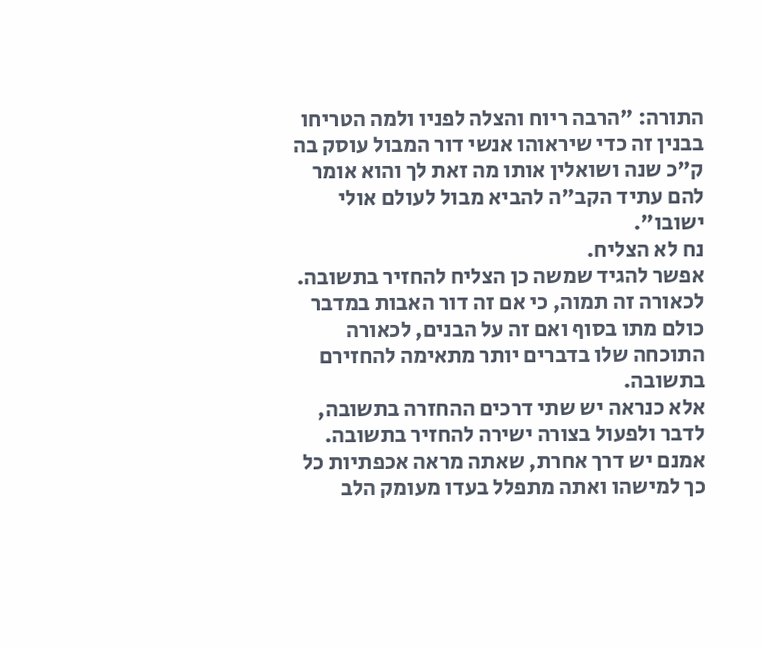התורה: "הרבה ריוח והצלה לפניו ולמה הטריחו בבנין זה כדי שיראוהו אנשי דור המבול עוסק בה ק"כ שנה ושואלין אותו מה זאת לך והוא אומר להם עתיד הקב"ה להביא מבול לעולם אולי ישובו".
נח לא הצליח.
אפשר להגיד שמשה כן הצליח להחזיר בתשובה. לכאורה זה תמוה, כי אם זה דור האבות במדבר כולם מתו בסוף ואם זה על הבנים, לכאורה התוכחה שלו בדברים יותר מתאימה להחזירם בתשובה.
אלא כנראה יש שתי דרכים ההחזרה בתשובה, לדבר ולפעול בצורה ישירה להחזיר בתשובה. אמנם יש דרך אחרת, שאתה מראה אכפתיות כל כך למישהו ואתה מתפלל בעדו מעומק הלב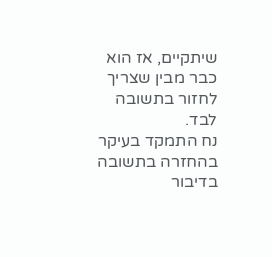שיתקיים, אז הוא כבר מבין שצריך לחזור בתשובה לבד.
נח התמקד בעיקר בהחזרה בתשובה בדיבור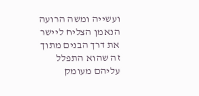ועשייה ומשה הרועה הנאמן הצליח ליישר את דרך הבנים מתוך זה שהוא התפלל עליהם מעומק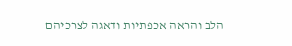הלב והראה אכפתיות ודאגה לצרכיהם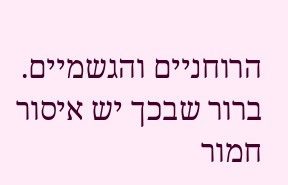הרוחניים והגשמיים.
ברור שבכך יש איסור חמור